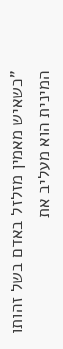"כשאיש מאמין מזלזל באדם בשל זהותו המינית הוא מעליב את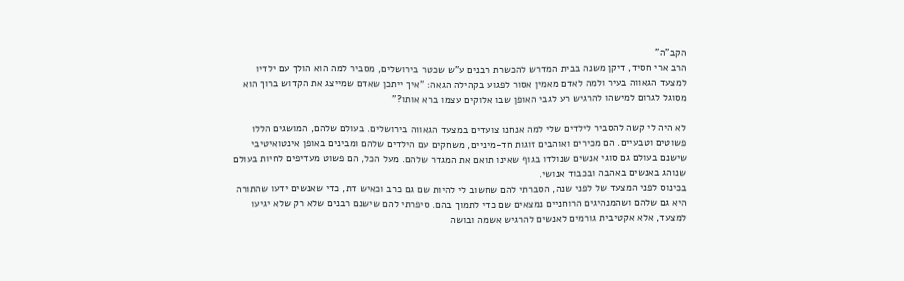הקב"ה"
הרב ארי חסיד, דיקן משנה בבית המדרש להכשרת רבנים ע"ש שכטר בירושלים, מסביר למה הוא הולך עם ילדיו למצעד הגאווה בעיר ולמה לאדם מאמין אסור לפגוע בקהילה הגאה: "איך ייתכן שאדם שמייצג את הקדוש ברוך הוא מסוגל לגרום למישהו להרגיש רע לגבי האופן שבו אלוקים עצמו ברא אותו?"

לא היה לי קשה להסביר לילדים שלי למה אנחנו צועדים במצעד הגאווה בירושלים. בעולם שלהם, המושגים הללו פשוטים וטבעיים. הם מכירים ואוהבים זוגות חד-מיניים, משחקים עם הילדים שלהם ומבינים באופן אינטואיטיבי שישנם בעולם גם סוגי אנשים שנולדו בגוף שאינו תואם את המגדר שלהם. מעל הכל, הם פשוט מעדיפים לחיות בעולם שנוהג באנשים באהבה ובכבוד אנושי.
בכינוס לפני המצעד של לפני שנה, הסברתי להם שחשוב לי להיות שם גם כרב וכאיש דת, כדי שאנשים ידעו שהתורה היא גם שלהם ושהמנהיגים הרוחניים נמצאים שם כדי לתמוך בהם. סיפרתי להם שישנם רבנים שלא רק שלא יגיעו למצעד, אלא אקטיבית גורמים לאנשים להרגיש אשמה ובושה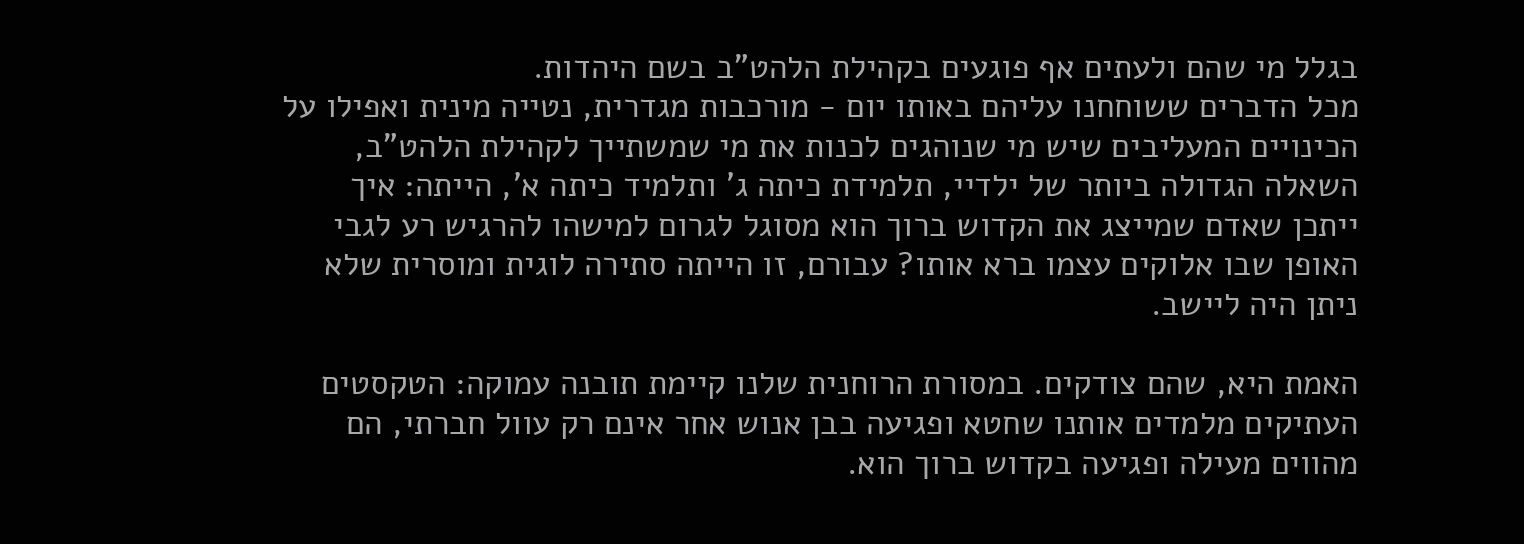בגלל מי שהם ולעתים אף פוגעים בקהילת הלהט"ב בשם היהדות.
מכל הדברים ששוחחנו עליהם באותו יום - מורכבות מגדרית, נטייה מינית ואפילו על הכינויים המעליבים שיש מי שנוהגים לכנות את מי שמשתייך לקהילת הלהט"ב, השאלה הגדולה ביותר של ילדיי, תלמידת כיתה ג' ותלמיד כיתה א', הייתה: איך ייתכן שאדם שמייצג את הקדוש ברוך הוא מסוגל לגרום למישהו להרגיש רע לגבי האופן שבו אלוקים עצמו ברא אותו? עבורם, זו הייתה סתירה לוגית ומוסרית שלא ניתן היה ליישב.

האמת היא, שהם צודקים. במסורת הרוחנית שלנו קיימת תובנה עמוקה: הטקסטים העתיקים מלמדים אותנו שחטא ופגיעה בבן אנוש אחר אינם רק עוול חברתי, הם מהווים מעילה ופגיעה בקדוש ברוך הוא.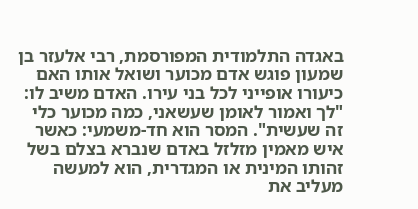באגדה התלמודית המפורסמת, רבי אלעזר בן שמעון פוגש אדם מכוער ושואל אותו האם כיעורו אופייני לכל בני עירו. האדם משיב לו: "לך ואמור לאומן שעשאני, כמה מכוער כלי זה שעשית". המסר הוא חד-משמעי: כאשר איש מאמין מזלזל באדם שנברא בצלם בשל זהותו המינית או המגדרית, הוא למעשה מעליב את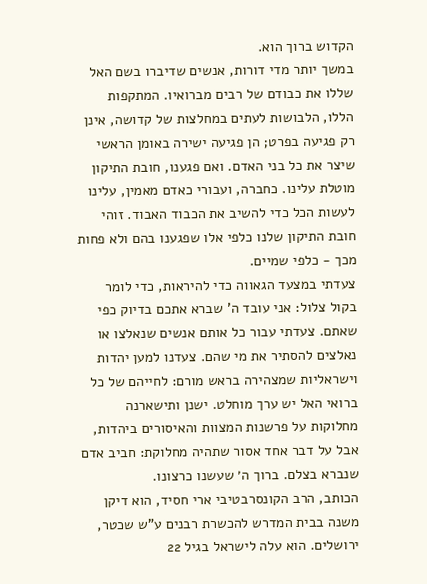הקדוש ברוך הוא.
במשך יותר מדי דורות, אנשים שדיברו בשם האל שללו את כבודם של רבים מברואיו. המתקפות הללו, הלבושות לעתים במחלצות של קדושה, אינן רק פגיעה בפרט; הן פגיעה ישירה באומן הראשי שיצר את כל בני האדם. ואם פגענו, חובת התיקון מוטלת עלינו. כחברה, ועבורי כאדם מאמין, עלינו לעשות הכל כדי להשיב את הכבוד האבוד. זוהי חובת התיקון שלנו כלפי אלו שפגענו בהם ולא פחות מכך - כלפי שמיים.
צעדתי במצעד הגאווה כדי להיראות, כדי לומר בקול צלול: אני עובד ה' שברא אתכם בדיוק כפי שאתם. צעדתי עבור כל אותם אנשים שנאלצו או נאלצים להסתיר את מי שהם. צעדנו למען יהדות וישראליות שמצהירה בראש מורם: לחייהם של כל ברואי האל יש ערך מוחלט. ישנן ותישארנה מחלוקות על פרשנות המצוות והאיסורים ביהדות, אבל על דבר אחד אסור שתהיה מחלוקת: חביב אדם שנברא בצלם. ברוך ה׳ שעשנו כרצונו.
הכותב, הרב הקונסרבטיבי ארי חסיד, הוא דיקן משנה בבית המדרש להכשרת רבנים ע"ש שכטר, ירושלים. הוא עלה לישראל בגיל 22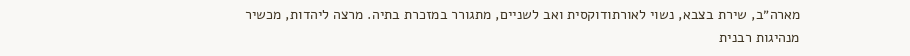מארה״ב, שירת בצבא, נשוי לאורתודוקסית ואב לשניים, מתגורר במזכרת בתיה. מרצה ליהדות, מכשיר מנהיגות רבנית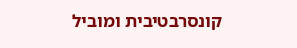קונסרבטיבית ומוביל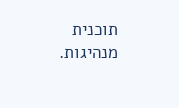תוכנית מנהיגות.